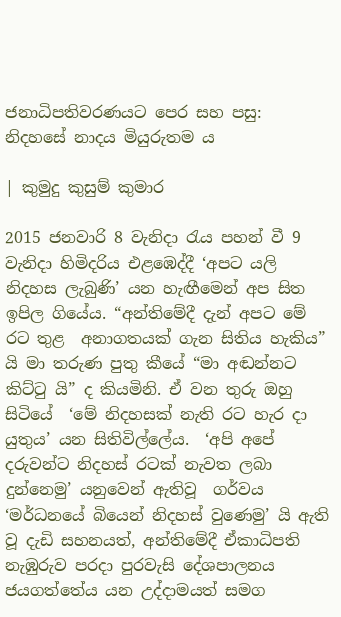ජනාධිපතිවරණයට පෙර සහ පසු: නිදහසේ නාදය මියුරුතම ය

| කුමුදු කුසුම් කුමාර

2015 ජනවාරි 8 වැනිදා රැය පහන් වී 9 වැනිදා හිමිදරිය එළඹෙද්දී ‘අපට යලි නිදහස ලැබුණි’ යන හැඟීමෙන් අප සිත ඉපිල ගියේය. “අන්තිමේදී දැන් අපට මේ රට තුළ  අනාගතයක් ගැන සිතිය හැකිය” යි මා තරුණ පුතු කීයේ “මා අඬන්නට කිට්ටු යි” ද කියමිනි. ඒ වන තුරු ඔහු සිටියේ  ‘මේ නිදහසක් නැති රට හැර දා යුතුය’ යන සිතිවිල්ලේය.  ‘අපි අපේ දරුවන්ට නිදහස් රටක් නැවත ලබා දුන්නෙමු’ යනුවෙන් ඇතිවූ  ගර්වය  ‘මර්ධනයේ බියෙන් නිදහස් වුණෙමු’ යි ඇති වූ දැඩි සහනයත්, අන්තිමේදී ඒකාධිපති නැඹුරුව පරදා පුරවැසි දේශපාලනය ජයගත්තේය යන උද්දාමයත් සමග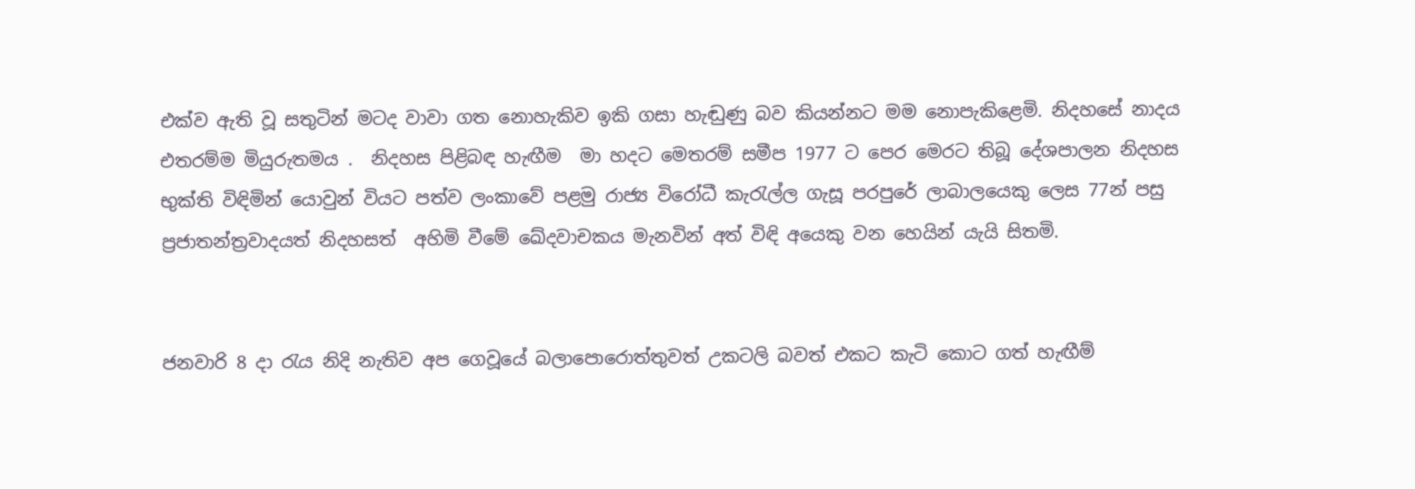එක්ව ඇති වූ සතුටින් මටද වාවා ගත නොහැකිව ඉකි ගසා හැඬුණු බව කියන්නට මම නොපැකිළෙමි. නිදහසේ නාදය එතරම්ම මියුරුතමය .  නිදහස පිළිබඳ හැඟීම  මා හදට මෙතරම් සමීප 1977 ට පෙර මෙරට තිබූ දේශපාලන නිදහස භුක්ති විඳිමින් යොවුන් වියට පත්ව ලංකාවේ පළමු රාජ්‍ය විරෝධී කැරැල්ල ගැසූ පරපුරේ ලාබාලයෙකු ලෙස 77න් පසු ප්‍රජාතන්ත්‍රවාදයත් නිදහසත්  අහිමි වීමේ ඛේදවාචකය මැනවින් අත් විඳි අයෙකු වන හෙයින් යැයි සිතමි.


ජනවාරි 8 දා රැය නිදි නැතිව අප ගෙවූයේ බලාපොරොත්තුවත් උකටලි බවත් එකට කැටි ‍කො‍ට ගත් හැඟීම්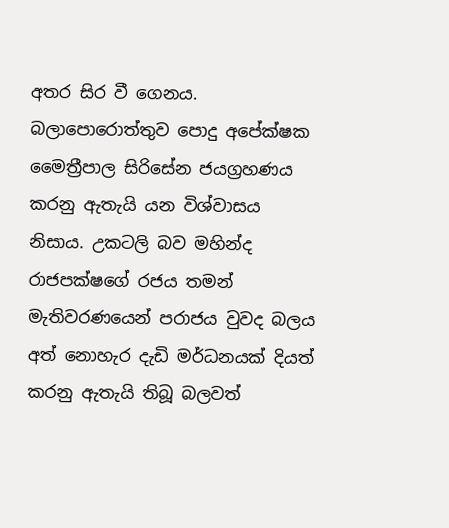අතර සිර වී ගෙනය. බලාපොරොත්තුව පොදු අපේක්ෂක මෛත්‍රීපාල සිරිසේන ජයග්‍රහණය කරනු ඇතැයි යන විශ්වාසය නිසාය. උකටලි බව මහින්ද රාජපක්ෂ‍ගේ රජය තමන් මැතිවරණයෙන් පරාජය වුවද බලය අත් නොහැර දැඩි මර්ධනයක් දියත් කරනු ඇතැයි තිබූ බලවත්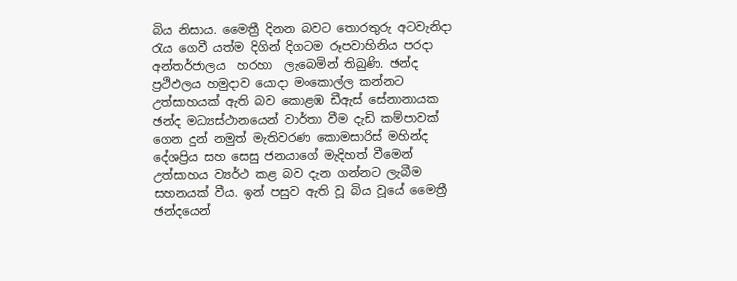බිය නිසාය. මෛත්‍රී දිනන බවට තොරතුරු අටවැනිදා රැය ගෙවී යත්ම දිගින් දිගටම රූපවාහිනිය පරදා අන්තර්ජාලය  හරහා  ලැබෙමින් තිබුණි. ඡන්ද ප්‍රථිඵලය හමුදාව යොදා මංකොල්ල කන්නට උත්සාහයක් ඇති බව කොළඹ ඩීඇස් සේනානායක ඡන්ද මධ්‍යස්ථානයෙන් වාර්තා වීම දැඩි කම්පාවක්  ගෙන දුන් නමුත් මැතිවරණ කොමසාරිස් මහින්ද දේශප්‍රිය සහ සෙසු ජනයාගේ මැදිහත් වීමෙන් උත්සාහය ව්‍යර්ථ කළ බව දැන ගන්නට ලැබීම සහනයක් වීය. ඉන් පසුව ඇති වූ බිය වූයේ මෛත්‍රී ඡන්දයෙන්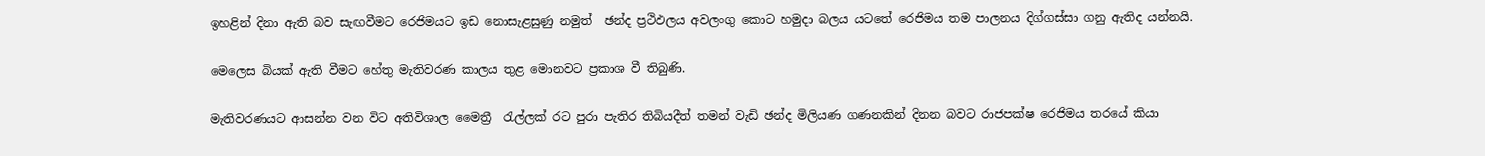ඉහළින් දිනා ඇති බව සැඟවීමට රෙජිමයට ඉ‍ඩ නොසැළසුණු නමුත්  ඡන්ද ප්‍රථිඵලය අවලංගු කොට හමුදා බලය යටතේ රෙජිමය තම පාලනය දිග්ගස්සා ගනු ඇතිද යන්නයි.

මෙලෙස බියක් ඇති වීමට හේතු මැතිවරණ කාලය තුළ මොනවට ප්‍රකාශ වී තිබුණි.

මැතිවරණයට ආසන්න වන විට අතිවිශාල මෛත්‍රී  රැල්ලක් රට පුරා පැතිර තිබියදීත් තමන් වැඩි ඡන්ද මිලියණ ගණනකින් දිනන බවට රාජපක්ෂ රෙජිමය තරයේ කියා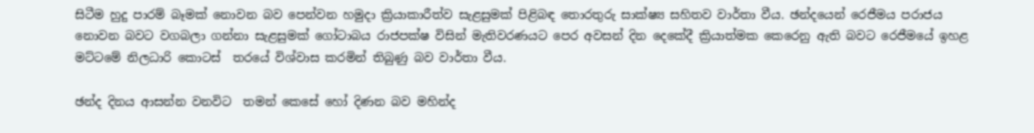සිටීම හුදු පාරම් බෑමක් නොවන බව පෙන්වන හමුදා ක්‍රියාකාරීත්ව සැළසුමක් පිළිබඳ ‍තොරතුරු සාක්ෂ්‍ය සහිතව වාර්තා වීය. ඡන්දයෙන් රෙජීමය පරාජය  නොවන බවට වගබලා ගන්නා සැළසුමක් ගෝ‍‍ටාබය රාජපක්ෂ විසින් මැතිවරණයට පෙර අවසන් දින දෙකේදී ක්‍රියාත්මක කෙරෙනු ඇති බවට රෙජීමයේ ඉහළ මට්ටමේ නිලධාරි කොටස්  තරයේ විශ්වාස කරමින් තිබුණු බව වාර්තා වීය.

ඡන්ද දිනය ආසන්න වනවිට  තමන් කෙසේ හෝ දිණන බව මහින්ද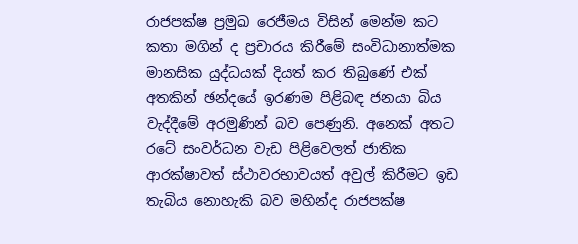රාජපක්ෂ ප්‍රමුඛ රෙජීමය විසින් මෙන්ම කට කතා මගින් ද ප්‍රචාරය කිරීමේ සංවිධානාත්මක මානසික යුද්ධයක් දියත් කර තිබුණේ එක් අතකින් ඡන්දයේ ඉරණම පිළිබඳ ජනයා බිය වැද්දීමේ අරමුණින් බව පෙණුනි. අනෙක් අතට රටේ සංවර්ධන වැඩ පිළිවෙලත් ජාතික ආරක්ෂාවත් ස්ථාවරභාවයත් අවුල් කිරීමට ඉඩ තැබිය නොහැකි බව මහින්ද රාජපක්ෂ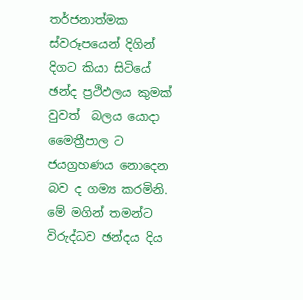තර්ජනාත්මක ස්වරූපයෙන් දිගින් දිගට කියා සිටියේ ඡන්ද ප්‍රථිඵලය කුමක් වුවත්  බලය යොදා මෛත්‍රීපාල ට ජයග්‍රහණය නොදෙන බව ද ගම්‍ය කරමිනි. මේ මගින් ‍තමන්ට විරුද්ධව ඡන්දය දිය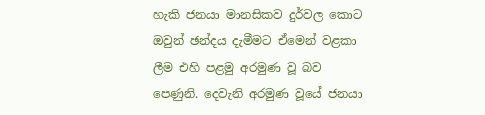හැකි ජනයා මානසිකව දුර්වල කොට ඔවුන් ඡන්දය දැමීමට ඒමෙන් වළකා ලීම එහි පළමු අරමුණ වූ බව පෙණුනි. දෙවැනි අරමුණ වූයේ ජනයා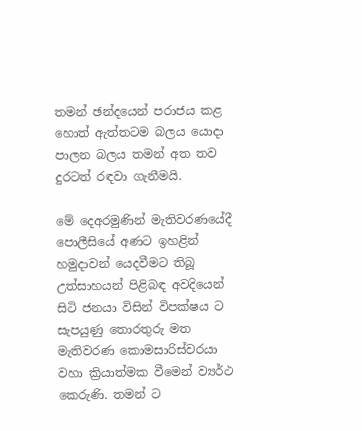තමන් ඡන්දයෙන් පරාජය කළ හොත් ඇත්තටම බලය යොදා පාලන බලය තමන් අත තව දුරටත් රඳවා ගැනීමයි.

මේ දෙඅරමුණින් මැතිවරණයේදී පොලීසියේ අණට ඉහළින් හමුදාවන් යෙදවීමට තිබූ උත්සාහයන් පිළිබඳ අවදියෙන් සිටි ජනයා විසින් විපක්ෂය ට සැපයුණු තොරතුරු මත මැතිවරණ කොමසාරිස්වරයා වහා ක්‍රියාත්මක වීමෙන් ව්‍යර්ථ කෙරුණි. තමන් ට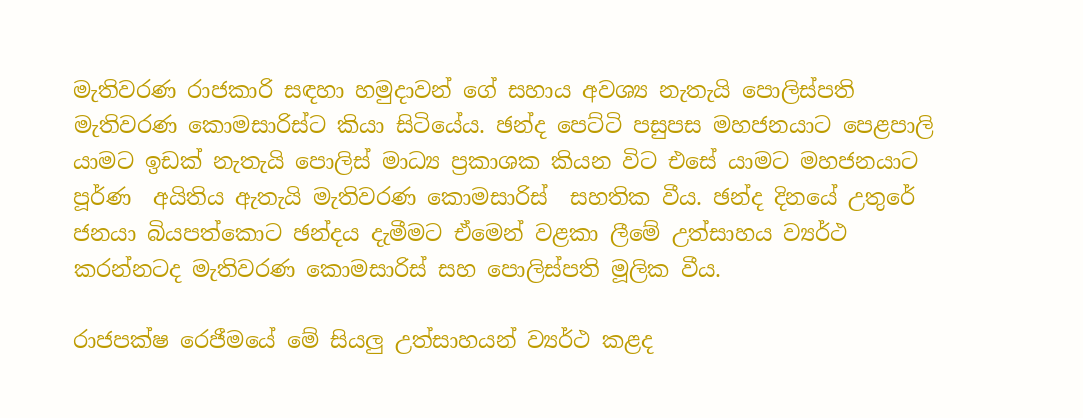මැතිවරණ රාජකාරි සඳහා හමුදාවන් ගේ සහාය අවශ්‍ය නැතැයි පොලිස්පති මැතිවරණ කොමසාරිස්ට කියා සිටියේය. ඡන්ද පෙට්ටි පසුපස මහජනයාට පෙළපාලි යාමට ඉඩක් නැතැයි පොලිස් මාධ්‍ය ප්‍රකාශක කියන විට එසේ යාමට මහජනයාට පූර්ණ  අයිතිය ඇතැයි මැතිවරණ කොමසාරිස්  සහතික වීය. ඡන්ද දිනයේ උතුරේ ජනයා බියපත්කොට ඡන්දය දැමීමට ඒමෙන් වළකා ලීමේ උත්සාහය ව්‍යර්ථ කරන්නටද මැතිවරණ කොමසාරිස් සහ පොලිස්පති මූලික වීය.

රාජපක්ෂ රෙජීමයේ මේ සියලු උත්සාහයන් ව්‍යර්ථ කළද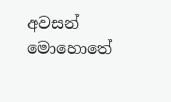අවසන් මොහොතේ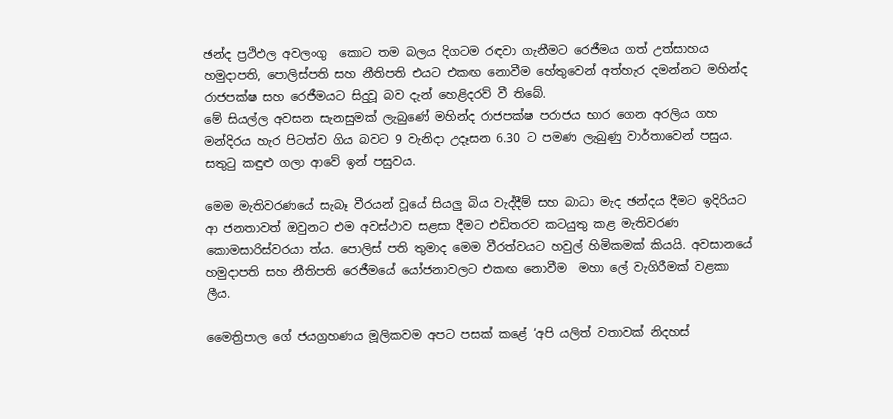ඡන්ද ප්‍රථිඵල අවලංගු  කොට තම බලය දිගටම රඳවා ගැනීමට රෙජීමය ගත් උත්සාහය හමුදාපති, පොලිස්පති සහ නීතිපති එයට එකඟ නොවීම හේතුවෙන් අත්හැර දමන්නට මහින්ද රාජපක්ෂ සහ රෙජීමයට සිදුවූ බව දැන් හෙළිදරව් වී තිබේ.
මේ සියල්ල අවසන සැනසුමක් ලැබුණේ මහින්ද රාජපක්ෂ පරාජය භාර ගෙන අරලිය ගහ මන්දිරය හැර පිටත්ව ගිය බවට 9 වැනිදා උදෑසන 6.30 ට පමණ ලැබුණු වාර්තාවෙන් පසුය. සතුටු කඳුළු ගලා ආවේ ඉන් පසුවය.

මෙම මැතිවරණයේ සැබෑ වීරයන් වූයේ සියලු බිය වැද්දීම් සහ බාධා මැද ඡන්දය දීමට ඉදිරියට ආ ජනතාවත් ඔවුනට එම අවස්ථාව සළසා දීමට එඩිතරව කටයුතු කළ මැතිවරණ කොමසාරිස්වරයා ත්ය. පොලිස් පති තුමාද මෙම වීරත්වයට හවුල් හිමිකමක් කියයි. අවසානයේ හමුදාපති සහ නීතිපති රෙජීමයේ යෝජනාවලට එකඟ නොවීම  මහා ලේ වැගිරීමක් වළකා ලීය.

මෛත්‍රිපාල ගේ ජයග්‍රහණය මූලිකවම අපට පසක් කළේ ‘අපි යලිත් වතාවක් නිදහස්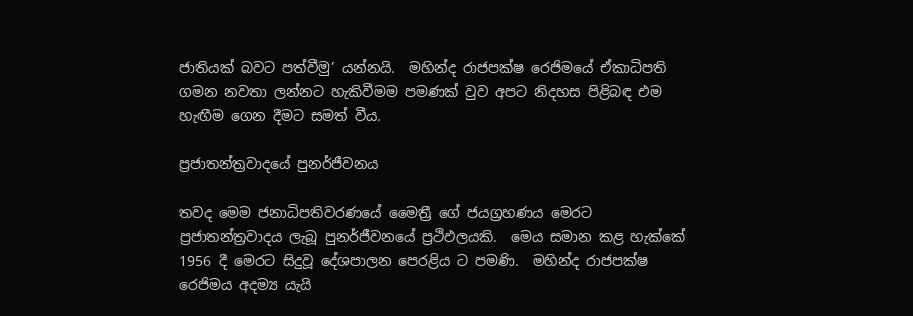ජාතියක් බවට පත්වීමු’ යන්නයි.  මහින්ද රාජපක්ෂ රෙජිමයේ ඒකාධිපති ගමන නවතා ලන්නට හැකිවීමම පමණක් වුව අපට නිදහස පිළිබඳ එම හැඟීම ගෙන දීමට සමත් වීය.

ප්‍රජාතන්ත්‍රවාදයේ පුනර්ජීවනය

තවද මෙම ජනාධිපතිවරණයේ මෛත්‍රී ගේ ජයග්‍රහණය මෙරට ප්‍රජාතන්ත්‍රවාදය ලැබූ පුනර්ජීවනයේ ප්‍රථිඵලයකි.  මෙය සමාන කළ හැක්කේ 1956 දී මෙරට සිදුවූ දේශපාලන පෙරළිය ට පමණි.  මහින්ද රාජපක්ෂ රෙජිමය අදම්‍ය යැයි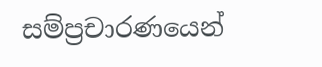සම්ප්‍රචාරණයෙන්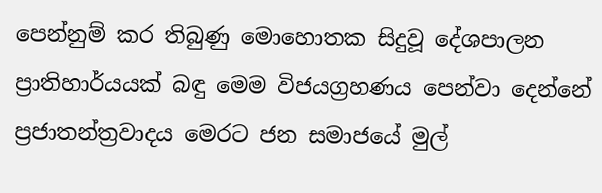පෙන්නුම් කර තිබුණු මොහොතක සිදුවූ දේශපාලන ප්‍රාතිහාර්යයක් බඳු මෙම විජයග්‍රහණය පෙන්වා දෙන්නේ ප්‍රජාතන්ත්‍රවාදය මෙරට ජන සමාජයේ මුල්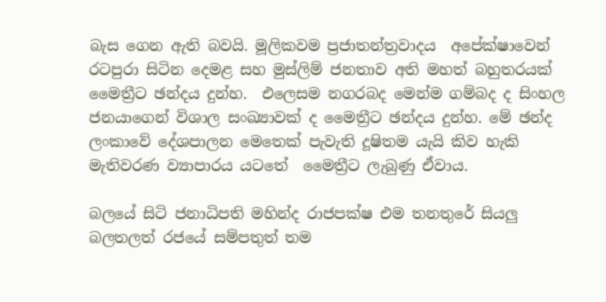බැස ගෙන ඇති බවයි. මූලිකවම ප්‍රජාතන්ත්‍රවාදය  අපේක්ෂාවෙන් රටපුරා සිටින දෙමළ සහ මුස්ලිම් ජනතාව අති මහත් බහුතරයක් මෛත්‍රීට ඡන්දය දුන්හ.  එලෙසම නගරබද මෙන්ම ගම්බද ද සිංහල  ජනයාගෙන් විශාල සංඛ්‍යාවක් ද මෛත්‍රීට ඡන්දය දුන්හ. මේ ඡන්ද ලංකාවේ දේශපාලන මෙතෙක් පැවැති දූෂිතම යැයි කිව හැකි මැතිවරණ ව්‍යාපාරය යටතේ  මෛත්‍රීට ලැබුණු ඒවාය.

බලයේ සිටි ජනාධිපති මහින්ද රාජපක්ෂ එම තනතුරේ සියලු බලතලත් රජයේ සම්පතුත් තම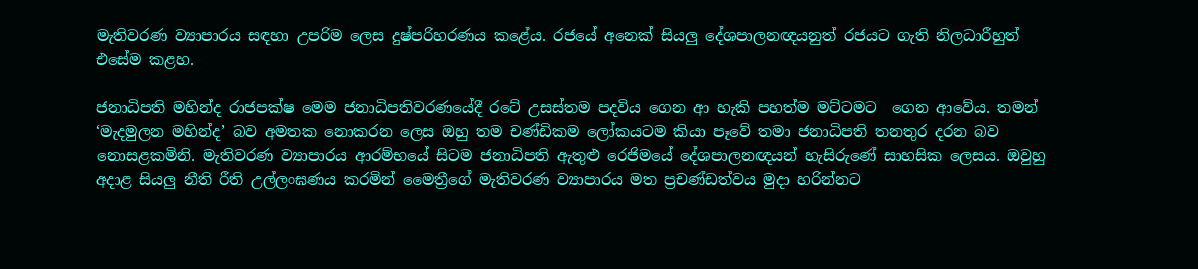මැතිවරණ ව්‍යාපාරය සඳහා උපරිම ලෙස දුෂ්පරිහරණය කළේය. රජයේ අනෙක් සියලු දේශපාලනඥයනුත් රජයට ගැති නිලධාරීහුත් එසේම කළහ.

ජනාධිපති මහින්ද රාජපක්ෂ මෙම ජනාධිපතිවරණයේදී රටේ උසස්තම පදවිය ගෙන ආ හැකි පහත්ම මට්ටමට  ගෙන ආවේය. තමන් ‘මැදමුලන මහින්ද’ බව අමතක නොකරන ලෙස ඔහු තම චණ්ඩිකම ලෝකයටම කියා පෑවේ තමා ජනාධිපති තනතුර දරන බව නොසළකමිනි. මැතිවරණ ව්‍යාපාරය ආරම්භයේ සිටම ජනාධිපති ඇතුළු රෙජිමයේ දේශපාලනඥයන් හැසිරුණේ සාහසික ලෙසය. ඔවුහු අදාළ සියලු නීති රීති උල්ලංඝණය කරමින් මෛත්‍රීගේ මැතිවරණ ව්‍යාපාරය මත ප්‍රචණ්ඩත්වය මුදා හරින්නට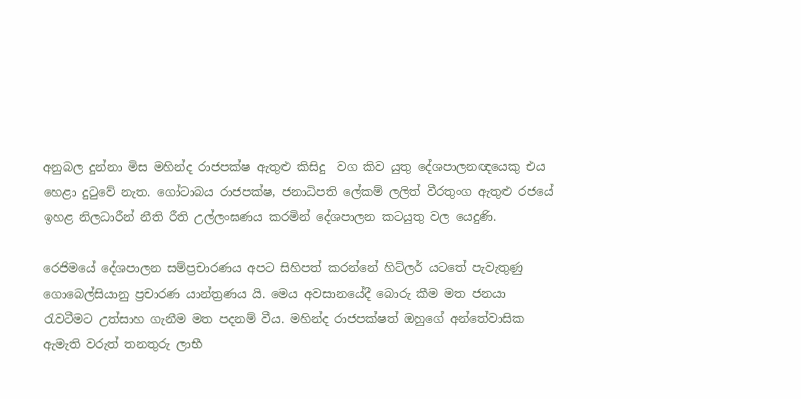අනුබල දුන්නා මිස මහින්ද රාජපක්ෂ ඇතුළු කිසිදු  වග කිව යුතු දේශපාලනඥයෙකු ‍එය හෙළා දුටුවේ නැත. ගෝටාබය රාජපක්ෂ, ජනාධිපති ලේකම් ලලිත් වීරතුංග ඇතුළු රජයේ ඉහළ නිලධාරීන් නීති රීති උල්ලංඝණය කරමින් දේශපාලන කටයුතු වල යෙදුණි.

රෙජිමයේ දේශපාලන සම්ප්‍රචාරණය අපට සිහිපත් කරන්නේ හිට්ලර් යටතේ පැවැතුණු ගොබෙල්සියානු ප්‍රචාරණ යාන්ත්‍රණය යි. මෙය අවසානයේදී බොරු කීම මත ජනයා රැවටීමට උත්සාහ ගැනීම මත පදනම් වීය. මහින්ද රාජපක්ෂත් ඔහුගේ අන්තේවාසික ඇමැති වරුත් තනතුරු ලාභී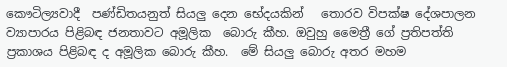කෞටිල්‍යවාදී  පණ්ඩිතයනුත් සියලු දෙන භේදයකින්   තොරව විපක්ෂ දේශපාලන ව්‍යාපාරය පිළිබඳ ජනතාවට අමූලික  බොරු කීහ. ඔවුහු මෛත්‍රී ගේ ප්‍රතිපත්ති ප්‍රකාශය පිළිබඳ ද අමූලික බොරු කීහ.  මේ සියලු බොරු අතර මහම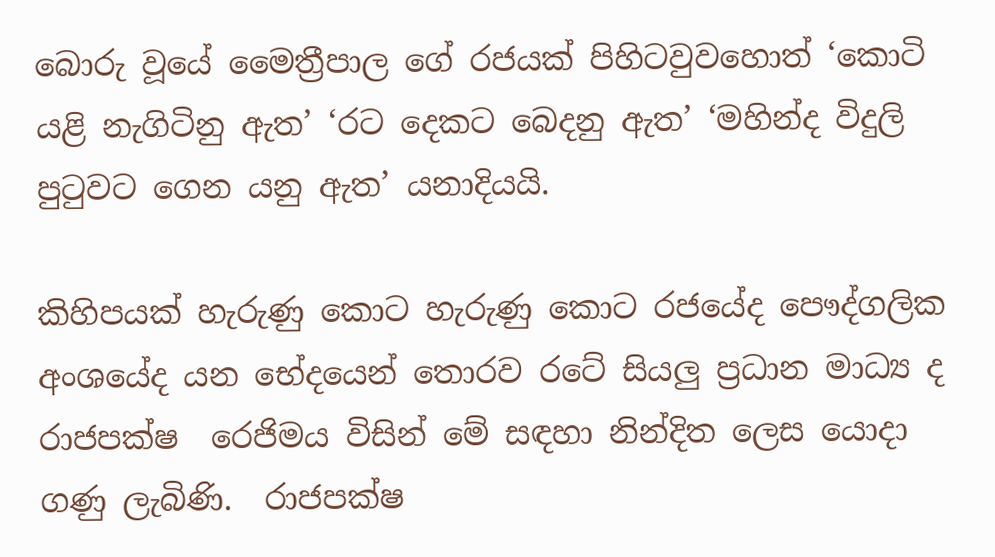බොරු වූයේ මෛත්‍රීපාල ගේ රජයක් පිහිටවුවහොත් ‘කොටි යළි නැගිටිනු ඇත’ ‘රට දෙකට බෙදනු ඇත’ ‘මහින්ද විදුලි පුටුවට ගෙන යනු ඇත’ යනාදියයි.

කිහිපයක් හැරුණු කොට හැරුණු කොට රජ‍යේද පෞද්ගලික අංශයේද යන භේදයෙන් තොරව රටේ සියලු ප්‍රධාන මාධ්‍ය ද රාජපක්ෂ  රෙජිමය විසින් මේ සඳහා නින්දිත ලෙස යොදා ගණු ලැබිණි.  රාජපක්ෂ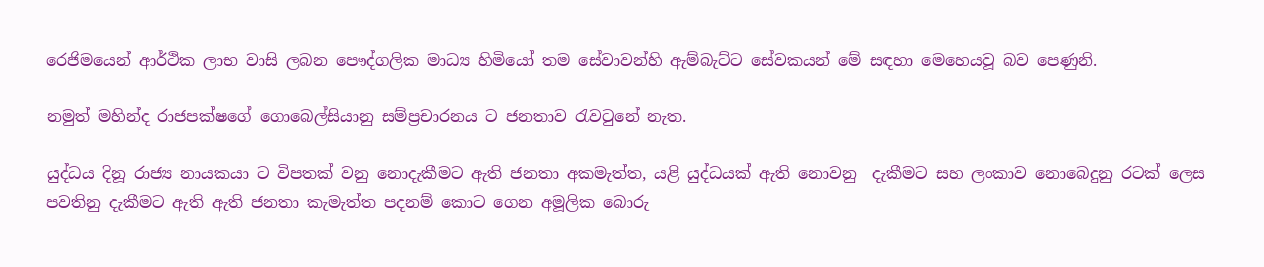රෙජිමයෙන් ආර්ථික ලාභ වාසි ලබන පෞද්ගලික මාධ්‍ය හිමියෝ තම සේවාවන්හි ඇම්බැට්ට සේවකයන් මේ සඳහා මෙහෙයවූ බව පෙණුනි.

නමුත් මහින්ද රාජපක්ෂගේ ගොබෙල්සියානු සම්ප්‍රචාරනය ට ජනතාව රැවටුනේ නැත.

යුද්ධය දිනූ රාජ්‍ය නායකයා ට විපතක් වනු නොදැකීමට ඇති ජනතා අකමැත්ත, යළි යුද්ධයක් ඇති නොවනු  දැකීමට සහ ලංකාව නොබෙදුනු රටක් ලෙස පවතිනු දැකීමට ඇති ඇති ජනතා කැමැත්ත පදනම් කො‍ට ගෙන අමූලික බොරු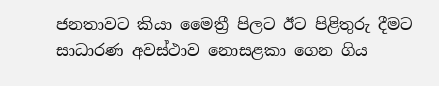ජනතාවට කියා මෛත්‍රී පිලට ඊට පිළිතුරු දීමට සාධාරණ අවස්ථාව නොසළකා ගෙන ගිය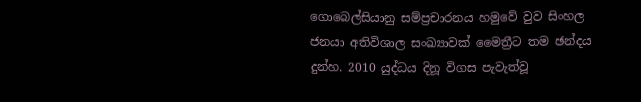ගොබෙල්සියානු සම්ප්‍රචාරනය හමුවේ වුව සිංහල ජනයා අතිවිශාල සංඛ්‍යාවක් මෛත්‍රීට තම ඡන්දය දුන්හ. 2010 යුද්ධය දිනූ විගස පැවැත්වූ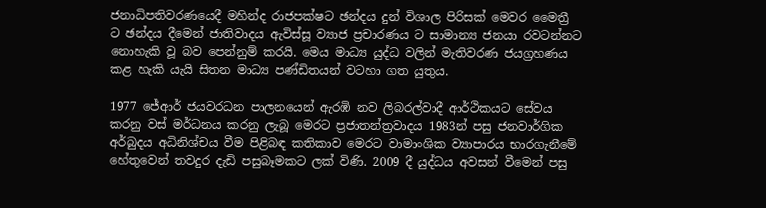ජනාධිපතිවරණයෙදී මහින්ද රාජපක්ෂට ඡන්දය දුන් විශාල පිරිසක් මෙවර මෛත්‍රී ට ඡන්දය දීමෙන් ජාතිවාදය ඇවිස්සූ ව්‍යාජ ප්‍රචාරණය ට සාමාන්‍ය ජනයා රවටන්නට නොහැකි වූ බව පෙන්නුම් කරයි. මෙය මාධ්‍ය යුද්ධ වලින් මැතිවරණ ජයග්‍රහණය කළ හැකි යැයි සිතන මාධ්‍ය පණ්ඩිතයන් වටහා ගත යුතුය.

1977 ජේආර් ජයවරධන පාලනයෙන් ඇරඹි නව ලිබරල්වාදී ආර්ථිකයට සේවය කරනු වස් මර්ධනය කරනු ලැබූ මෙරට ප්‍රජාතන්ත්‍රවාදය 1983න් පසු ජනවාර්ගික අර්බුදය අධිනිශ්චය වීම පිළිබඳ කතිකාව මෙරට වාමාංශික ව්‍යාපාරය භාරගැනීමේ හේතුවෙන් තවදුර දැඩි පසුබෑමකට ලක් විණි. 2009 දී යුද්ධය අවසන් වීමෙන් පසු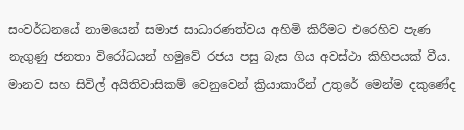සංවර්ධනයේ නාමයෙන් සමාජ සාධාරණත්වය අහිමි කිරීමට එරෙහිව පැණ නැගුණු ජනතා විරෝධයන් හමුවේ රජය පසු බැස ගිය අවස්ථා කිහිපයක් වීය. මානව සහ සිවිල් අයිතිවාසිකම් වෙනුවෙන් ක්‍රියාකාරීන් උතුරේ මෙන්ම දකුණේද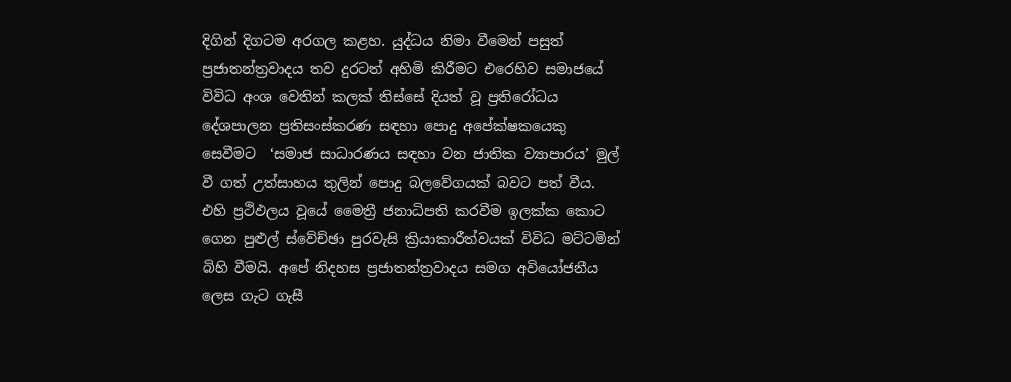දිගින් දිගටම අරගල කළහ. යුද්ධය නිමා වීමෙන් පසුත් ප්‍රජාතන්ත්‍රවාදය තව දුරටත් අහිමි කිරීමට එරෙහිව සමාජයේ විවිධ අංශ වෙතින් කලක් තිස්සේ දියත් වූ ‍ප්‍රතිරෝධය දේශපාලන ප්‍රතිසංස්කරණ සඳහා පොදු අපේක්ෂකයෙකු සෙවී‍මට  ‘සමාජ සාධාරණය සඳහා වන ජාතික ව්‍යාපාරය’ මුල් වී ගත් උත්සාහය තුලින් පොදු බලවේගයක් බවට පත් වීය. එහි ප්‍රථිඵලය වූයේ මෛත්‍රී ජනාධිපති කරවීම ඉලක්ක‍ කොට ගෙන පුළුල් ස්වේච්ඡා පුරවැසි ක්‍රියාකාරීත්වයක් විවිධ මට්ටමින් බිහි වීමයි. අපේ නිදහස ප්‍රජාතන්ත්‍රවාදය සමග අවියෝජනීය ලෙස ගැට ගැසී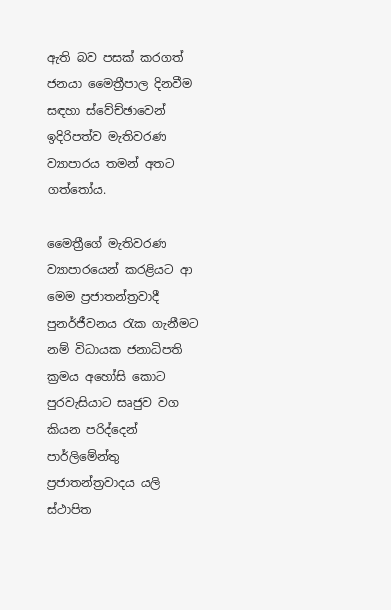ඇති බව පසක් කරගත් ජනයා මෛත්‍රීපාල දිනවීම සඳහා ස්වේච්ඡාවෙන් ඉදිරිපත්ව මැතිවරණ ව්‍යාපාරය තමන් අතට ගත්තෝය.

මෛත්‍රීගේ මැතිවරණ ව්‍යාපාරයෙන් කරළියට ආ මෙම ප්‍රජාතන්ත්‍රවාදී පුනර්ජීවනය රැක ගැනීමට නම් විධායක ජනාධිපති ක්‍රමය අහෝසි කොට පුරවැසියාට සෘජුව වග කියන පරිද්දෙන් පාර්ලිමේන්තු ප්‍රජාතන්ත්‍රවාදය යලි ස්ථාපිත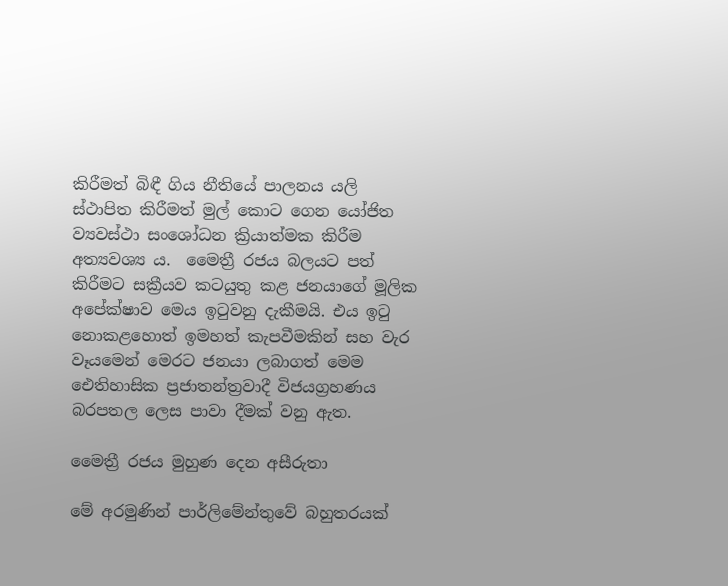කිරීමත් බිඳී ගිය නීතියේ පාලනය යලි ස්ථාපිත කිරීමත් මුල් කොට ගෙන යෝජිත ව්‍යවස්ථා සංශෝධන ක්‍රියාත්මක කිරීම අත්‍යවශ්‍ය ය.  මෛත්‍රී රජය බලයට පත් කිරීමට සක්‍රීයව කටයුතු කළ ජනයාගේ මූලික අපේක්ෂාව මෙය ඉටුවනු දැකීමයි. එය ඉටු නොකළහොත් ඉමහත් කැපවීමකින් සහ වැර වෑයමෙන් මෙරට ජනයා ලබාගත් මෙම ඓතිහාසික ප්‍රජාතන්‍ත්‍රවාදී විජයග්‍රහණය බරපතල ලෙස පාවා දීමක් වනු ඇත.

මෛත්‍රී රජය මුහුණ දෙන අසීරුතා

මේ අරමුණින් පාර්ලිමේන්තුවේ බහුතරයක්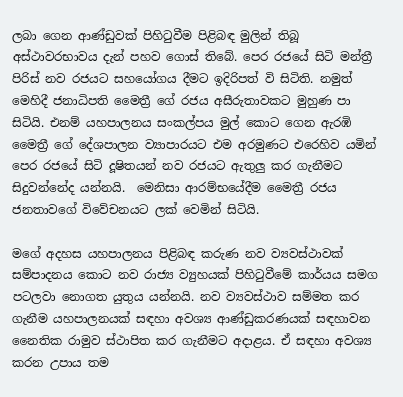ලබා ගෙන ආණ්ඩුවක් පිහිටුවීම පිළිබඳ මුලින් තිබූ අස්ථාවරභාවය දැන් පහව ගොස් තිබේ. පෙර රජයේ සිටි මන්ත්‍රී පිරිස් නව රජයට සහයෝගය දීමට ඉදිරිපත් වි සිටිති. නමුත්  මෙහිදී ජනාධිපති මෛත්‍රී ගේ රජය අසීරුතාවකට මුහුණ පා සිටියි. එනම් යහපාලනය සංකල්පය මුල් කොට ගෙන ඇරඹි මෛත්‍රී ගේ දේශපාලන ව්‍යාපාරයට එම අරමුණට එරෙහිව යමින් පෙර රජයේ සිටි දූෂිතයන් නව රජයට ඇතුලු කර ගැනීමට සිදුවන්නේද යන්නයි.  මෙනිසා ආරම්භයේදීම මෛත්‍රී රජය ජනතාවගේ විවේචනයට ලක් වෙමින් සිටියි.

මගේ අදහස යහපාලනය පිළිබඳ කරුණ නව ව්‍යවස්ථාවක් සම්පාදනය කොට නව රාජ්‍ය ව්‍යුහයක් පිහිටුවීමේ කාර්යය සමග පටලවා නොගත යුතුය යන්නයි. නව ව්‍යවස්ථාව සම්මත කර ගැනීම යහපාලනයක් සඳහා අවශ්‍ය ආණ්ඩුකරණයක් සඳහාවන නෛතික රාමුව ස්ථාපිත කර ගැනීමට අදාළය. ඒ සඳහා අවශ්‍ය කරන උපාය තම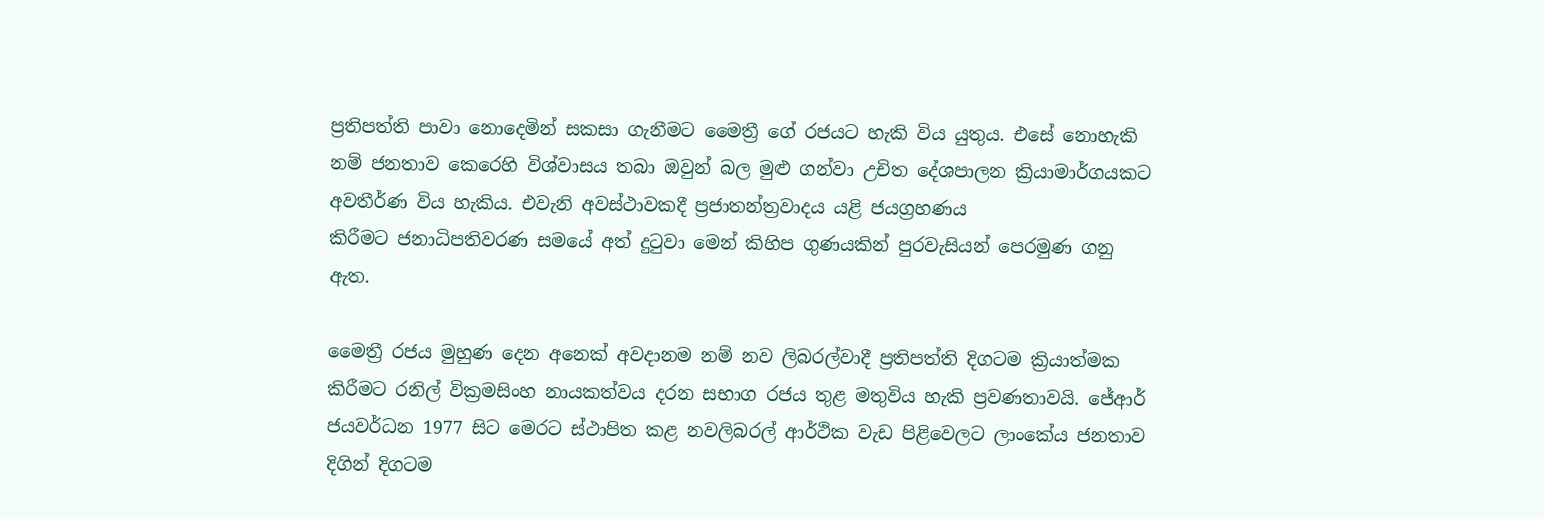ප්‍රතිපත්ති පාවා නොදෙමින් සකසා ගැනීමට මෛත්‍රී ගේ රජයට හැකි විය යුතුය. එසේ නොහැකි නම් ජනතාව කෙරෙහි විශ්වාසය තබා ඔවුන් බල මුළු ගන්වා ‍උචිත දේශපාලන ක්‍රියාමාර්ගයකට අවතීර්ණ විය හැකිය. එවැනි අවස්ථාවකදී ප්‍රජාතන්ත්‍රවාදය යළි ජයග්‍රහණය කිරීමට ‍ජනාධිපතිවරණ සමයේ අත් දුටුවා මෙන් කිහිප ගුණයකින් පුරවැසියන් පෙරමුණ ගනු ඇත.

මෛත්‍රී රජය මුහුණ දෙන අනෙක් අවදානම නම් නව ලිබරල්වාදී ප්‍රතිපත්ති දිගටම ක්‍රියාත්මක කිරීමට රනිල් වික්‍රමසිංහ නායකත්වය දරන සභාග රජය තුළ මතුවිය හැකි ප්‍රවණතාවයි. ජේආර් ජයවර්ධන 1977 සිට මෙරට ස්ථාපිත කළ නවලිබරල් ආර්ථික වැඩ පිළිවෙලට ලාංකේය ජනතාව දිගින් දිගටම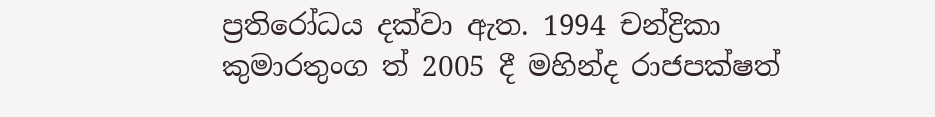ප්‍රතිරෝධය දක්වා ඇත. 1994 චන්ද්‍රිකා කුමාරතුංග ත් 2005 දී මහින්ද රාජපක්ෂත්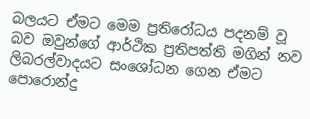බලයට ඒමට මෙම ප්‍රතිරෝධය පදනම් වූ බව ඔවුන්ගේ ආර්ථික ප්‍රතිපත්ති මගින් නව ලිබරල්වාදයට සංශෝධන ගෙන ඒමට පොරොන්දු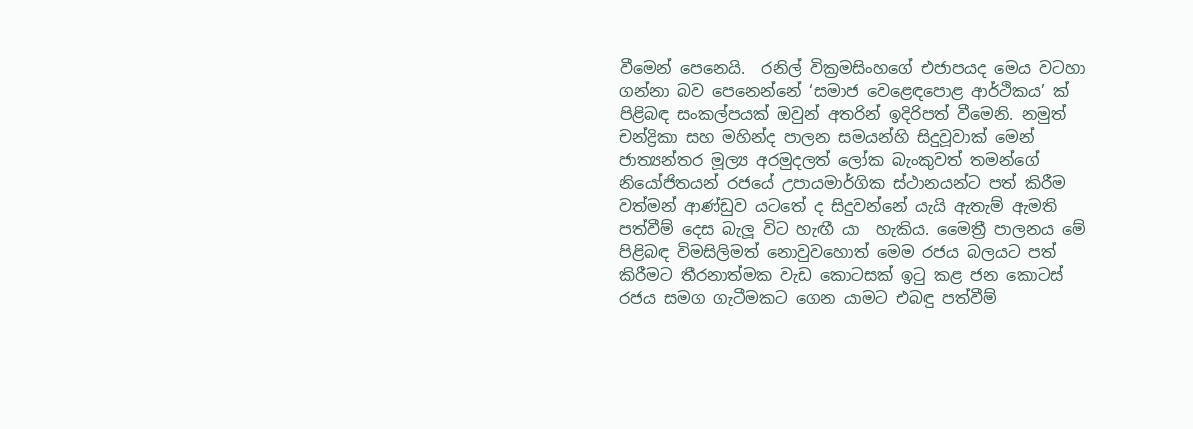වීමෙන් පෙනෙයි.  රනිල් වික්‍රමසිංහගේ එජාපයද මෙය වටහා ගන්නා බව පෙනෙන්නේ ‘සමාජ වෙළෙඳපොළ ආර්ථිකය’ ක් පිළිබඳ සංකල්පයක් ඔවුන් අතරින් ඉදිරිපත් වීමෙනි. නමුත් චන්ද්‍රිකා සහ මහින්ද පාලන සමයන්හි සිදුවූවාක් මෙන් ජාත්‍යන්තර මූල්‍ය අරමුදලත් ලෝක බැංකුවත් තමන්ගේ නියෝජිතයන් රජයේ උපායමාර්ගික ස්ථානයන්ට පත් කිරීම වත්මන් ආණ්ඩුව යටතේ ද සිදුවන්නේ යැයි ඇතැම් ඇමති පත්වීම් දෙස බැලූ විට හැඟී යා  හැකිය. මෛත්‍රී පාලනය මේ පිළිබඳ විමසිලිමත් නොවුවහොත් මෙම රජය බලයට පත් කිරීමට තීරනාත්මක වැඩ කොටසක් ඉටු කළ ජන කොටස්  රජය සමග ගැටීමකට ගෙන යාමට එබඳු පත්වීම්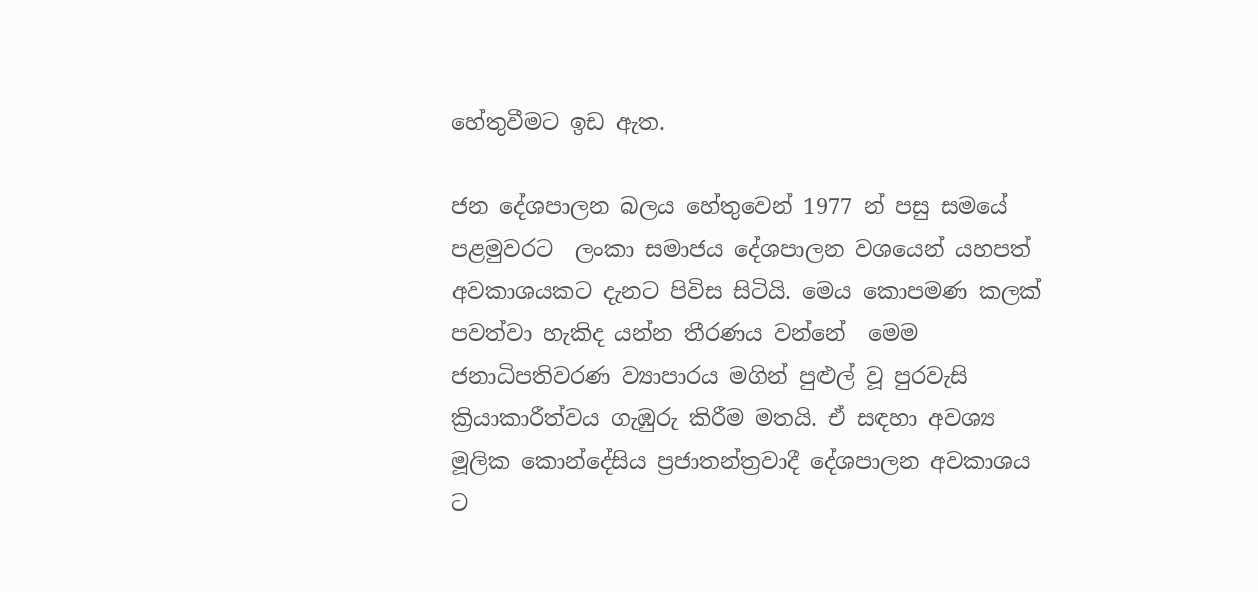හේතුවීමට ඉ‍ඩ ඇත.

ජන දේශපාලන බලය ‍හේතුවෙන් 1977 න් පසු සමයේ පළමුවරට  ලංකා සමාජය දේශපාලන වශයෙන් යහපත් අවකාශයකට දැනට පිවිස සිටියි. මෙය කොපමණ කලක් පවත්වා හැකිද යන්න තීරණය වන්නේ  මෙම ජනාධිපතිවරණ ව්‍යාපාරය මගින් පුළුල් වූ පුරවැසි ක්‍රියාකාරීත්වය ගැඹුරු කිරීම මතයි. ඒ සඳහා අවශ්‍ය මූලික කොන්දේසිය ප්‍රජාතන්ත්‍රවාදී දේශපාලන අවකාශය ට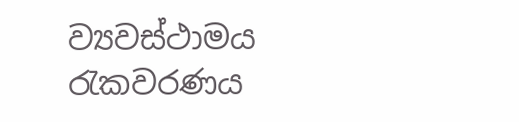ව්‍යවස්ථාමය රැකවරණය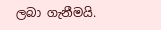ලබා ගැනීමයි.